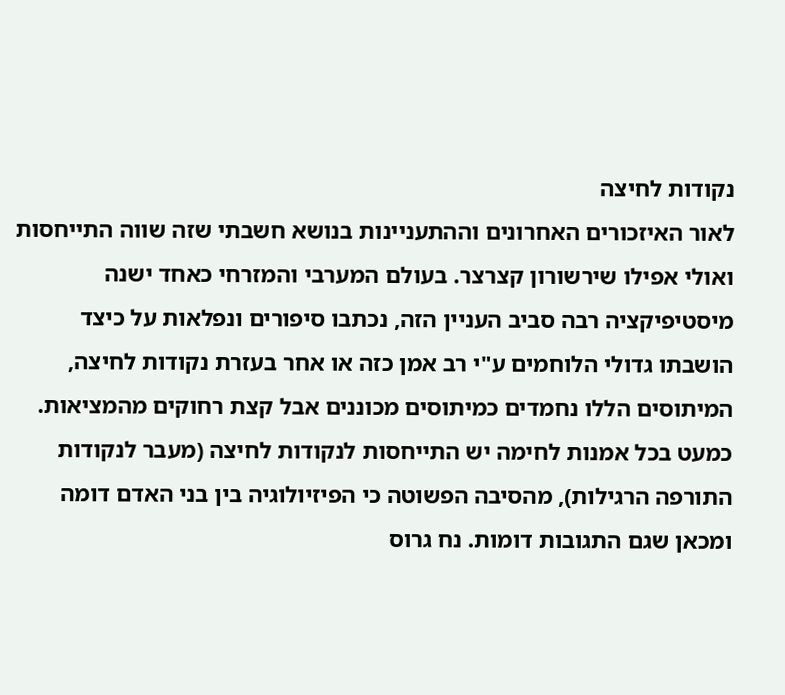נקודות לחיצה
לאור האיזכורים האחרונים וההתעניינות בנושא חשבתי שזה שווה התייחסות ואולי אפילו שירשורון קצרצר. בעולם המערבי והמזרחי כאחד ישנה מיסטיפיקציה רבה סביב העניין הזה, נכתבו סיפורים ונפלאות על כיצד הושבתו גדולי הלוחמים ע"י רב אמן כזה או אחר בעזרת נקודות לחיצה, המיתוסים הללו נחמדים כמיתוסים מכוננים אבל קצת רחוקים מהמציאות. כמעט בכל אמנות לחימה יש התייחסות לנקודות לחיצה (מעבר לנקודות התורפה הרגילות), מהסיבה הפשוטה כי הפיזיולוגיה בין בני האדם דומה ומכאן שגם התגובות דומות. נח גרוס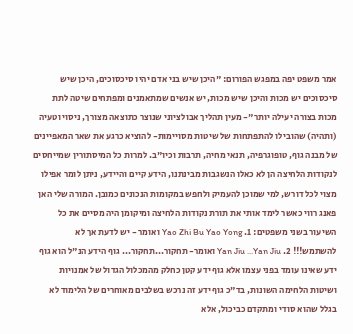אמר משפט יפה במפגש הפורום: "היכן שיש בני אדם יהיו סיכסוכים, היכן שיש סיכסוכים יש מכות והיכן שיש מכות, יש אנשים שמתאמנים ומפתחים שיטה לתת מכות בצורה יעילה יותר"- מעין תהליך אבולציוני שנוצר כתוצאה מצורך, ניסוי וטעיה (ותהיה) שהובילו להתפתחות של שיטות מסויימות- להוציא כרגע את שאר המאפיינים של מבנה גוף, טופוגרפיה, תנאי מחיה, תרבות וכיו"ב. למרות כל המיסתורין שמייחסים לנקודות הלחיצה הן לא כאלו הנשגבות מבינתנו, הידע קיים והיידע, ניתן לומר אפילו מצוי לכל דורש, למי שמוכן להעמיק ולחפש במקומות הנכונים כמובן. המורה שלי האן פאנג רווי כאשר לימד אותי את תורת נקודות הלחיצה ומיקומן היה מסיים את כל השיעור בשני משפטים: 1. Yao Zhi Bu Yao Yong ואומר - יש לדעת אך לא להשתמש!!! 2. Yan Jiu ...Yan Jiu ואומר- תחקור...תחקור... גוף הידע הנ"ל הוא גוף ידע שאינו עומד בפני עצמו אלא גוף ידע קטן כחלק מהמכלול הגדול של אמנויות ושיטות הלחימה השונות, בד"כ גוף ידע זה נרכש בשלבים מאוחרים של הלימוד לא בגלל שהוא סודי ומתקדם כביכול, אלא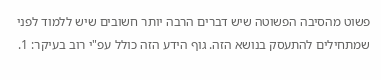פשוט מהסיבה הפשוטה שיש דברים הרבה יותר חשובים שיש ללמוד לפני שמתחילים להתעסק בנושא הזה. גוף הידע הזה כולל עפ"י רוב בעיקר: 1.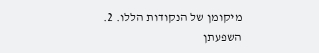מיקומן של הנקודות הללו. 2. השפעתן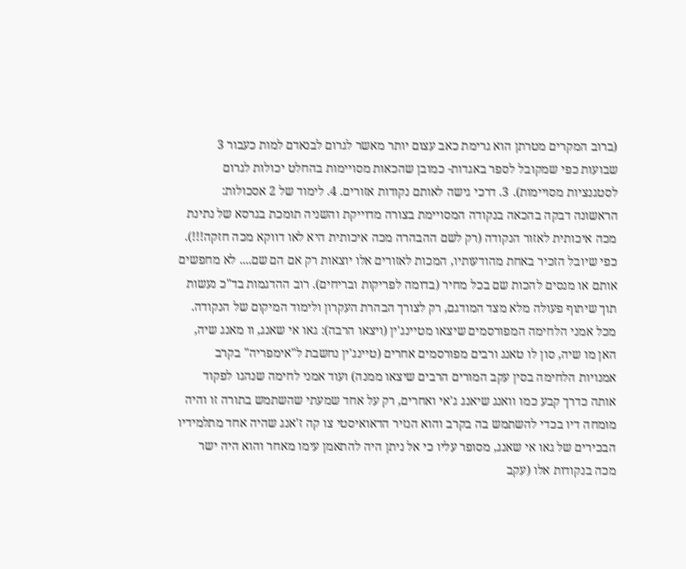(ברוב המקרים מטרתן הוא גרימת כאב עצום יותר מאשר לגרום לבנאדם למות כעבור 3 שבועות כפי שמקובל לספר באגדות- כמובן שהכאות מסויימות בהחלט יכולות לגרום לסטגנציות מסויימות). 3. דרכי גישה לאותם נקודות אזורים. 4. לימוד של 2 אסכולות: הראשונה דבקה בהכאה בנקודה המסויימת בצורה מדוייקת והשניה תומכת בגרסא של נתינת מכה איכותית לאזור הנקודה (רק לשם ההבהרה מכה איכותית היא לאו דווקא מכה חזקה!!!). כפי שיובל הזכיר באחת מהודעותיו, המכות לאזורים אלו יוצאות רק אם הם שם.... לא מחפשים אותם או מנסים להכות שם בכל מחיר (בדומה לפריקות ובריחים). רוב ההדגמות בד"כ נעשות תוך שיתוף פעולה מלא מצד המודגם, רק לצורך הבהרת העקרון ולימוד המיקום של הנקודה. מכל אמני הלחימה המפורסמים שיצאו מטיינג'ין (ויצאו הרבה): גאו אי שאנג, וו מאנג שיה, האן מו שיה, סון לו טאנג ורבים מפורסמים אחרים (טיינג'ין נחשבת ל"אימפריה" בקרב אמנויות הלחימה בסין עקב המורים הרבים שיצאו ממנה) ועוד אמני לחימה שנהגו לפקוד אותה כדרך קבע כמו וואנג שיאנג ג'אי ואחרים, רק על אחד שמעתי שהשתמש בתורה זו והיה מומחה דיו בכדי להשתמש בה בקרב והוא הנזיר הדאואיסטי צו קה ז'אנג שהיה אחד מתלמידיו הבכירים של גאו אי שאנג, מסופר עליו כי אל ניתן היה להתאמן עימו מאחר והוא היה ישר מכה בנקודות אלו (עקב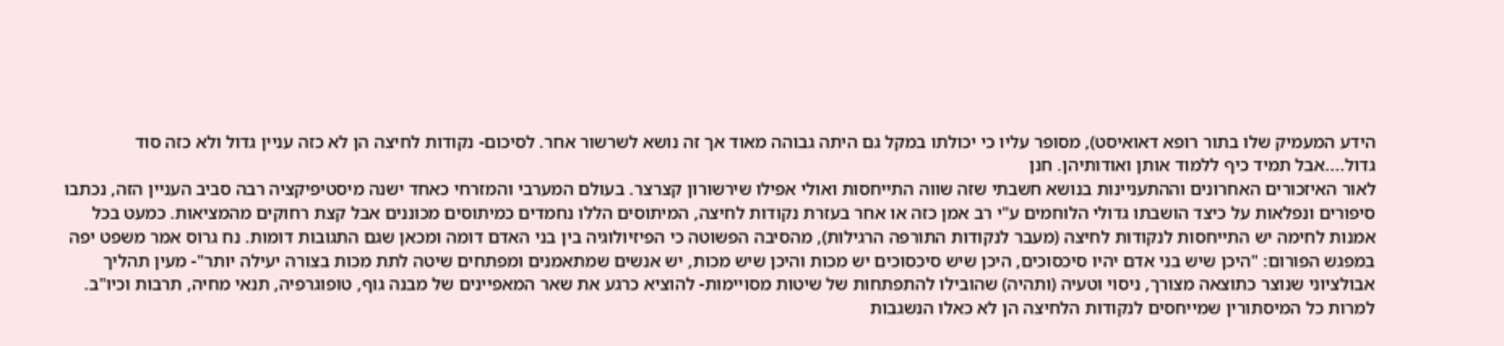הידע המעמיק שלו בתור רופא דאואיסט), מסופר עליו כי יכולתו במקל גם היתה גבוהה מאוד אך זה נושא לשרשור אחר. לסיכום- נקודות לחיצה הן לא כזה עניין גדול ולא כזה סוד גדול....אבל תמיד כיף ללמוד אותן ואודותיהן. חנן
לאור האיזכורים האחרונים וההתעניינות בנושא חשבתי שזה שווה התייחסות ואולי אפילו שירשורון קצרצר. בעולם המערבי והמזרחי כאחד ישנה מיסטיפיקציה רבה סביב העניין הזה, נכתבו סיפורים ונפלאות על כיצד הושבתו גדולי הלוחמים ע"י רב אמן כזה או אחר בעזרת נקודות לחיצה, המיתוסים הללו נחמדים כמיתוסים מכוננים אבל קצת רחוקים מהמציאות. כמעט בכל אמנות לחימה יש התייחסות לנקודות לחיצה (מעבר לנקודות התורפה הרגילות), מהסיבה הפשוטה כי הפיזיולוגיה בין בני האדם דומה ומכאן שגם התגובות דומות. נח גרוס אמר משפט יפה במפגש הפורום: "היכן שיש בני אדם יהיו סיכסוכים, היכן שיש סיכסוכים יש מכות והיכן שיש מכות, יש אנשים שמתאמנים ומפתחים שיטה לתת מכות בצורה יעילה יותר"- מעין תהליך אבולציוני שנוצר כתוצאה מצורך, ניסוי וטעיה (ותהיה) שהובילו להתפתחות של שיטות מסויימות- להוציא כרגע את שאר המאפיינים של מבנה גוף, טופוגרפיה, תנאי מחיה, תרבות וכיו"ב. למרות כל המיסתורין שמייחסים לנקודות הלחיצה הן לא כאלו הנשגבות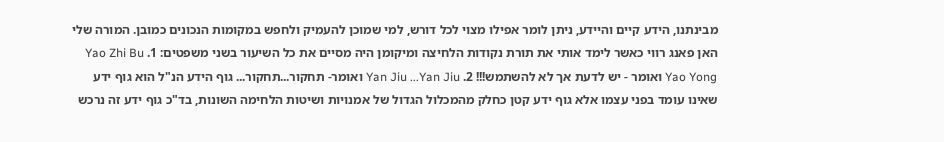מבינתנו, הידע קיים והיידע, ניתן לומר אפילו מצוי לכל דורש, למי שמוכן להעמיק ולחפש במקומות הנכונים כמובן. המורה שלי האן פאנג רווי כאשר לימד אותי את תורת נקודות הלחיצה ומיקומן היה מסיים את כל השיעור בשני משפטים: 1. Yao Zhi Bu Yao Yong ואומר - יש לדעת אך לא להשתמש!!! 2. Yan Jiu ...Yan Jiu ואומר- תחקור...תחקור... גוף הידע הנ"ל הוא גוף ידע שאינו עומד בפני עצמו אלא גוף ידע קטן כחלק מהמכלול הגדול של אמנויות ושיטות הלחימה השונות, בד"כ גוף ידע זה נרכש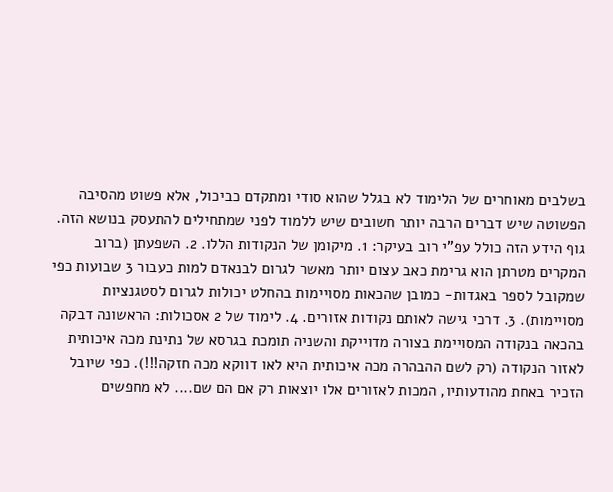בשלבים מאוחרים של הלימוד לא בגלל שהוא סודי ומתקדם כביכול, אלא פשוט מהסיבה הפשוטה שיש דברים הרבה יותר חשובים שיש ללמוד לפני שמתחילים להתעסק בנושא הזה. גוף הידע הזה כולל עפ"י רוב בעיקר: 1. מיקומן של הנקודות הללו. 2. השפעתן (ברוב המקרים מטרתן הוא גרימת כאב עצום יותר מאשר לגרום לבנאדם למות כעבור 3 שבועות כפי שמקובל לספר באגדות- כמובן שהכאות מסויימות בהחלט יכולות לגרום לסטגנציות מסויימות). 3. דרכי גישה לאותם נקודות אזורים. 4. לימוד של 2 אסכולות: הראשונה דבקה בהכאה בנקודה המסויימת בצורה מדוייקת והשניה תומכת בגרסא של נתינת מכה איכותית לאזור הנקודה (רק לשם ההבהרה מכה איכותית היא לאו דווקא מכה חזקה!!!). כפי שיובל הזכיר באחת מהודעותיו, המכות לאזורים אלו יוצאות רק אם הם שם.... לא מחפשים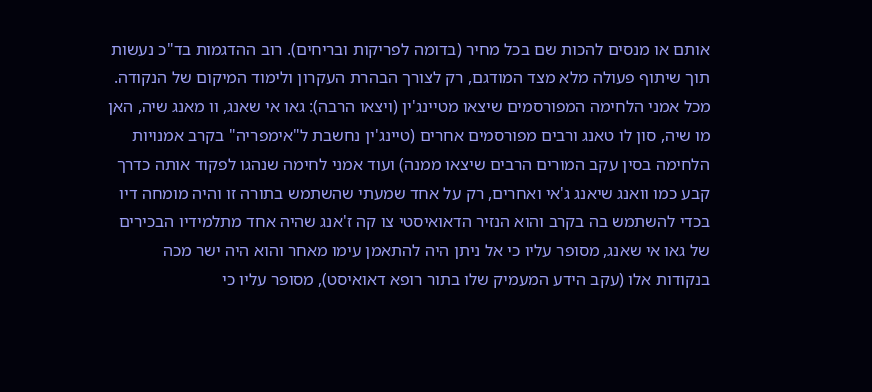אותם או מנסים להכות שם בכל מחיר (בדומה לפריקות ובריחים). רוב ההדגמות בד"כ נעשות תוך שיתוף פעולה מלא מצד המודגם, רק לצורך הבהרת העקרון ולימוד המיקום של הנקודה. מכל אמני הלחימה המפורסמים שיצאו מטיינג'ין (ויצאו הרבה): גאו אי שאנג, וו מאנג שיה, האן מו שיה, סון לו טאנג ורבים מפורסמים אחרים (טיינג'ין נחשבת ל"אימפריה" בקרב אמנויות הלחימה בסין עקב המורים הרבים שיצאו ממנה) ועוד אמני לחימה שנהגו לפקוד אותה כדרך קבע כמו וואנג שיאנג ג'אי ואחרים, רק על אחד שמעתי שהשתמש בתורה זו והיה מומחה דיו בכדי להשתמש בה בקרב והוא הנזיר הדאואיסטי צו קה ז'אנג שהיה אחד מתלמידיו הבכירים של גאו אי שאנג, מסופר עליו כי אל ניתן היה להתאמן עימו מאחר והוא היה ישר מכה בנקודות אלו (עקב הידע המעמיק שלו בתור רופא דאואיסט), מסופר עליו כי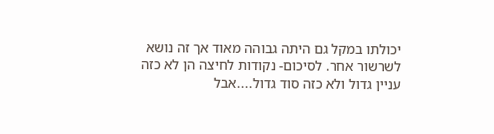יכולתו במקל גם היתה גבוהה מאוד אך זה נושא לשרשור אחר. לסיכום- נקודות לחיצה הן לא כזה עניין גדול ולא כזה סוד גדול....אבל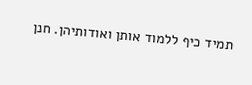תמיד כיף ללמוד אותן ואודותיהן. חנן